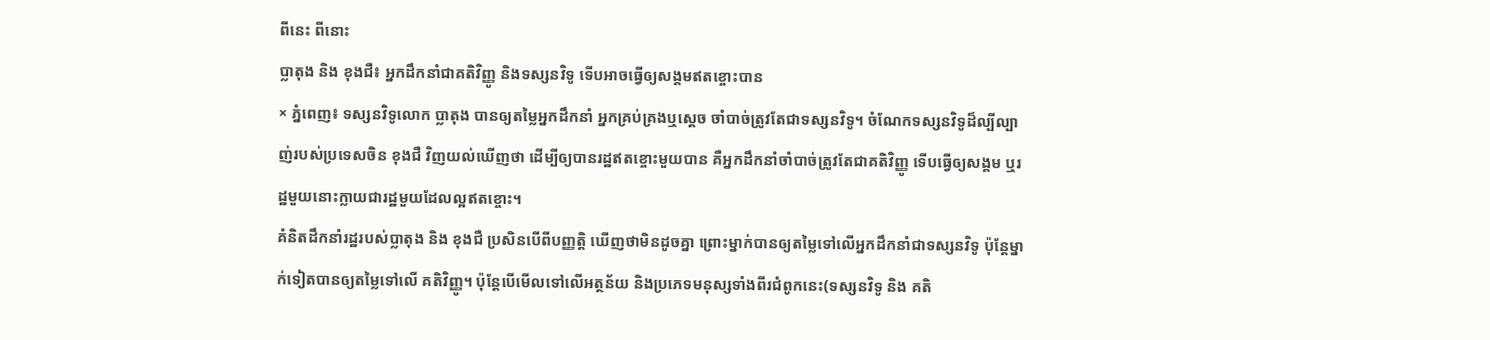ពីនេះ ពីនោះ
ប្លាតុង និង ខុងជឺ៖ អ្នកដឹកនាំជាគតិវិញ្ញូ និងទស្សនវិទូ ទើបអាចធ្វើឲ្យសង្គមឥតខ្ចោះបាន
× ភ្នំពេញ៖ ទស្សនវិទូលោក ប្លាតុង បានឲ្យតម្លៃអ្នកដឹកនាំ អ្នកគ្រប់គ្រងឬស្ដេច ចាំបាច់ត្រូវតែជាទស្សនវិទូ។ ចំណែកទស្សនវិទូដ៏ល្បីល្បាញ់របស់ប្រទេសចិន ខុងជឺ វិញយល់ឃើញថា ដើម្បីឲ្យបានរដ្ឋឥតខ្ចោះមួយបាន គឺអ្នកដឹកនាំចាំបាច់ត្រូវតែជាគតិវិញ្ញូ ទើបធ្វើឲ្យសង្គម ឬរដ្ឋមួយនោះក្លាយជារដ្ឋមួយដែលល្អឥតខ្ចោះ។
គំនិតដឹកនាំរដ្ឋរបស់ប្លាតុង និង ខុងជឺ ប្រសិនបើពីបញ្ញត្តិ ឃើញថាមិនដូចគ្នា ព្រោះម្នាក់បានឲ្យតម្លៃទៅលើអ្នកដឹកនាំជាទស្សនវិទូ ប៉ុន្តែម្នាក់ទៀតបានឲ្យតម្លៃទៅលើ គតិវិញ្ញូ។ ប៉ុន្តែបើមើលទៅលើអត្ថន័យ និងប្រភេទមនុស្សទាំងពីរជំពូកនេះ(ទស្សនវិទូ និង គតិ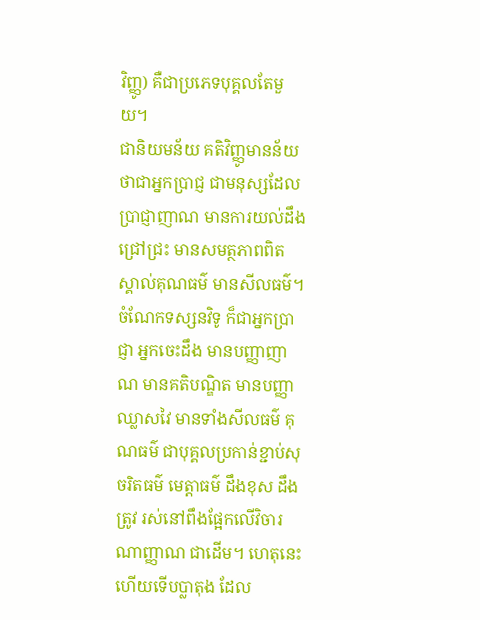វិញ្ញូ) គឺជាប្រភេទបុគ្គលតែមួយ។
ជានិយមន័យ គតិវិញ្ញូមានន័យថាជាអ្នកប្រាជ្ញ ជាមនុស្សដែលប្រាជ្ញាញាណ មានការយល់ដឹងជ្រៅជ្រះ មានសមត្ថភាពពិត ស្គាល់គុណធម៌ មានសីលធម៌។ ចំណែកទស្សនវិទូ ក៏ជាអ្នកប្រាជ្ញា អ្នកចេះដឹង មានបញ្ញាញាណ មានគតិបណ្ឌិត មានបញ្ញាឈ្លាសវៃ មានទាំងសីលធម៌ គុណធម៌ ជាបុគ្គលប្រកាន់ខ្ជាប់សុចរិតធម៌ មេត្តាធម៌ ដឹងខុស ដឹងត្រូវ រស់នៅពឹងផ្អែកលើវិចារណាញ្ញាណ ជាដើម។ ហេតុនេះហើយទើបប្លាតុង ដែល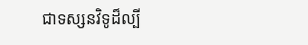ជាទស្សនវិទូដ៏ល្បី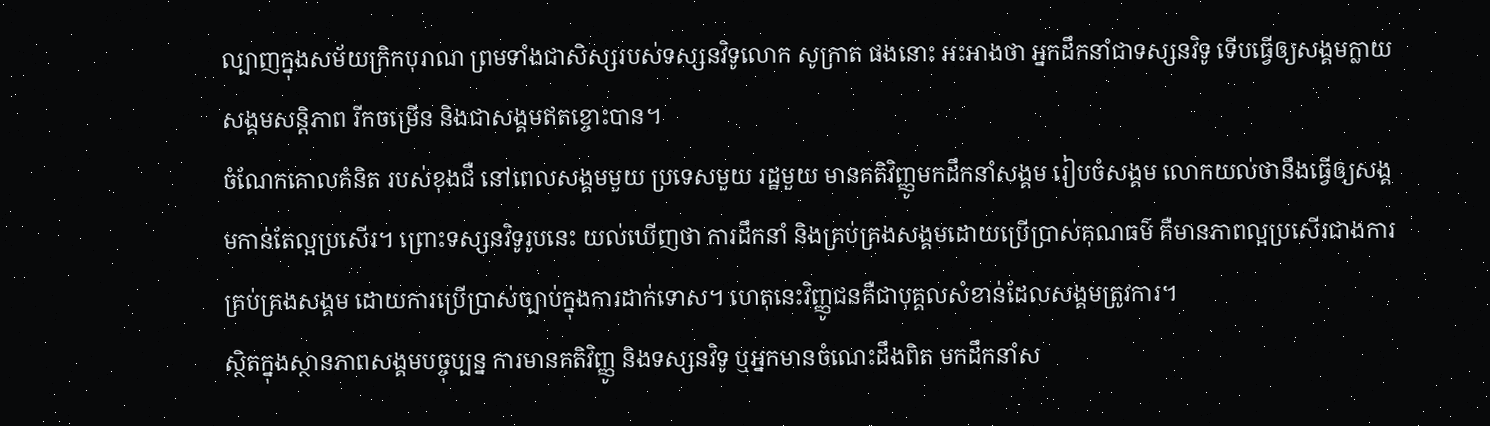ល្បាញក្នុងសម័យក្រិកបុរាណ ព្រមទាំងជាសិស្សរបស់ទស្សនវិទូលោក សូក្រាត ផងនោះ អះអាងថា អ្នកដឹកនាំជាទស្សនវិទូ ទើបធ្វើឲ្យសង្គមក្លាយសង្គមសន្តិភាព រីកចម្រើន និងជាសង្គមឥតខ្ចោះបាន។
ចំណែកគោលគំនិត របស់ខុងជឺ នៅពេលសង្គមមួយ ប្រទេសមួយ រដ្ឋមួយ មានគតិវិញ្ញូមកដឹកនាំសង្គម រៀបចំសង្គម លោកយល់ថានឹងធ្វើឲ្យសង្គមកាន់តែល្អប្រសើរ។ ព្រោះទស្សនវិទូរូបនេះ យល់ឃើញថា ការដឹកនាំ និងគ្រប់គ្រងសង្គមដោយប្រើប្រាស់គុណធម៌ គឺមានភាពល្អប្រសើរជាងការគ្រប់គ្រងសង្គម ដោយការប្រើប្រាស់ច្បាប់ក្នុងការដាក់ទោស។ ហេតុនេះវិញ្ញូជនគឺជាបុគ្គលសំខាន់ដែលសង្គមត្រូវការ។
ស្ថិតក្នុងស្ថានភាពសង្គមបច្ចុប្បន្ន ការមានគតិវិញ្ញូ និងទស្សនវិទូ ឬអ្នកមានចំណេះដឹងពិត មកដឹកនាំស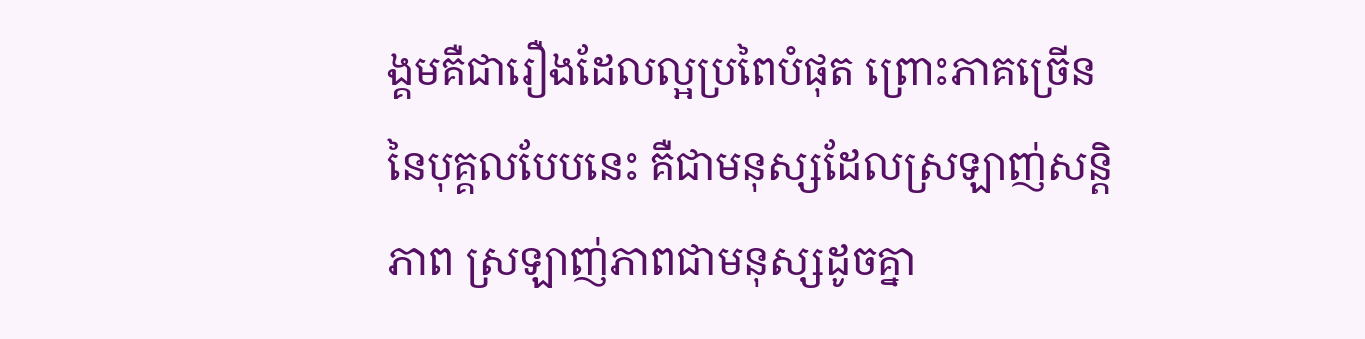ង្គមគឺជារឿងដែលល្អប្រពៃបំផុត ព្រោះភាគច្រើននៃបុគ្គលបែបនេះ គឺជាមនុស្សដែលស្រឡាញ់សន្តិភាព ស្រឡាញ់ភាពជាមនុស្សដូចគ្នា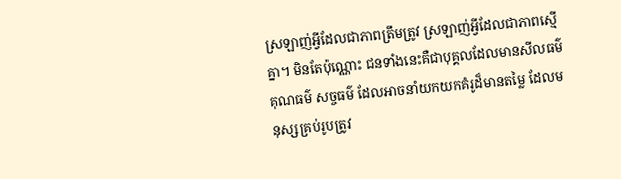ស្រឡាញ់អ្វីដែលជាភាពត្រឹមត្រូវ ស្រឡាញ់អ្វីដែលជាភាពស្មើគ្នា។ មិនតែប៉ុណ្ណោះ ជនទាំងនេះគឺជាបុគ្គលដែលមានសីលធម៌ គុណធម៌ សច្ចធម៌ ដែលអាចនាំយកយកគំរូដ៏មានតម្លៃ ដែលមនុស្សគ្រប់រូបត្រូវ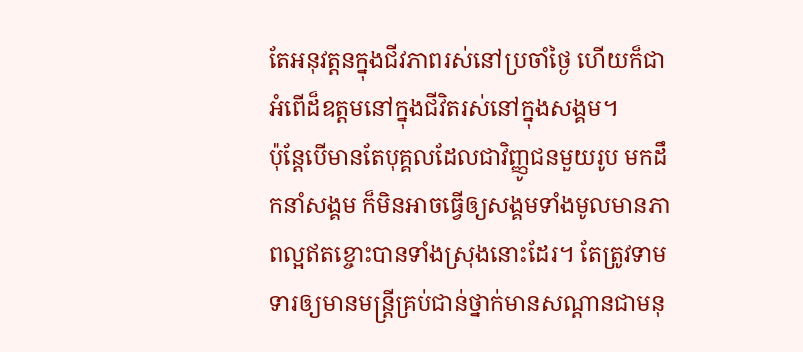តែអនុវត្តនក្នុងជីវភាពរស់នៅប្រចាំថ្ងៃ ហើយក៏ជាអំពើដ៏ឧត្ដមនៅក្នុងជីវិតរស់នៅក្នុងសង្គម។
ប៉ុន្តែបើមានតែបុគ្គលដែលជាវិញ្ញូជនមួយរូប មកដឹកនាំសង្គម ក៏មិនអាចធ្វើឲ្យសង្គមទាំងមូលមានភាពល្អឥតខ្ចោះបានទាំងស្រុងនោះដែរ។ តែត្រូវទាមទារឲ្យមានមន្ត្រីគ្រប់ជាន់ថ្នាក់មានសណ្ដានជាមនុ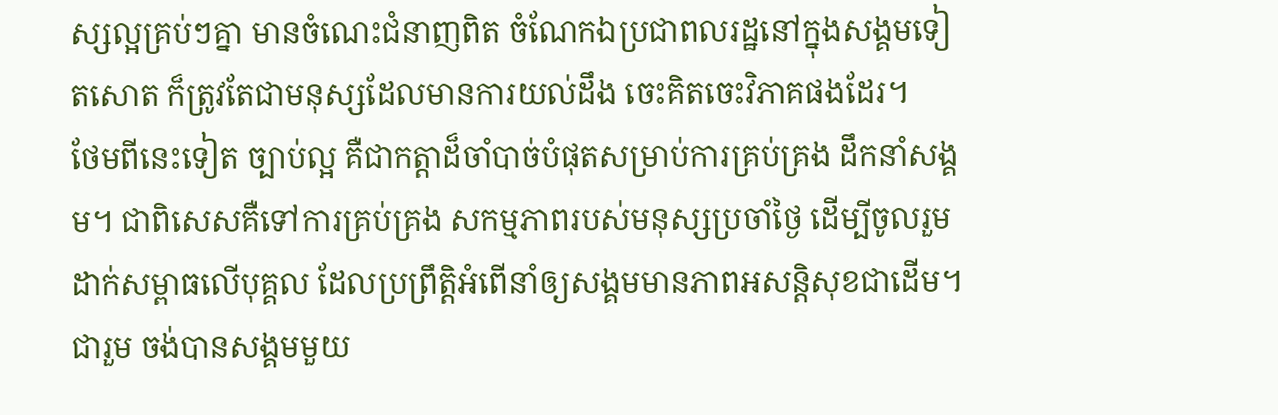ស្សល្អគ្រប់ៗគ្នា មានចំណេះជំនាញពិត ចំណែកឯប្រជាពលរដ្ឋនៅក្នុងសង្គមទៀតសោត ក៏ត្រូវតែជាមនុស្សដែលមានការយល់ដឹង ចេះគិតចេះវិភាគផងដែរ។
ថែមពីនេះទៀត ច្បាប់ល្អ គឺជាកត្តាដ៏ចាំបាច់បំផុតសម្រាប់ការគ្រប់គ្រង ដឹកនាំសង្គម។ ជាពិសេសគឺទៅការគ្រប់គ្រង សកម្មភាពរបស់មនុស្សប្រចាំថ្ងៃ ដើម្បីចូលរួមដាក់សម្ពាធលើបុគ្គល ដែលប្រព្រឹត្តិអំពើនាំឲ្យសង្គមមានភាពអសន្តិសុខជាដើម។
ជារួម ចង់បានសង្គមមួយ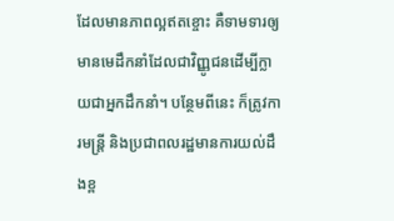ដែលមានភាពល្អឥតខ្ចោះ គឺទាមទារឲ្យមានមេដឹកនាំដែលជាវិញ្ញូជនដើម្បីក្លាយជាអ្នកដឹកនាំ។ បន្ថែមពីនេះ ក៏ត្រូវការមន្ត្រី និងប្រជាពលរដ្ឋមានការយល់ដឹងខ្ព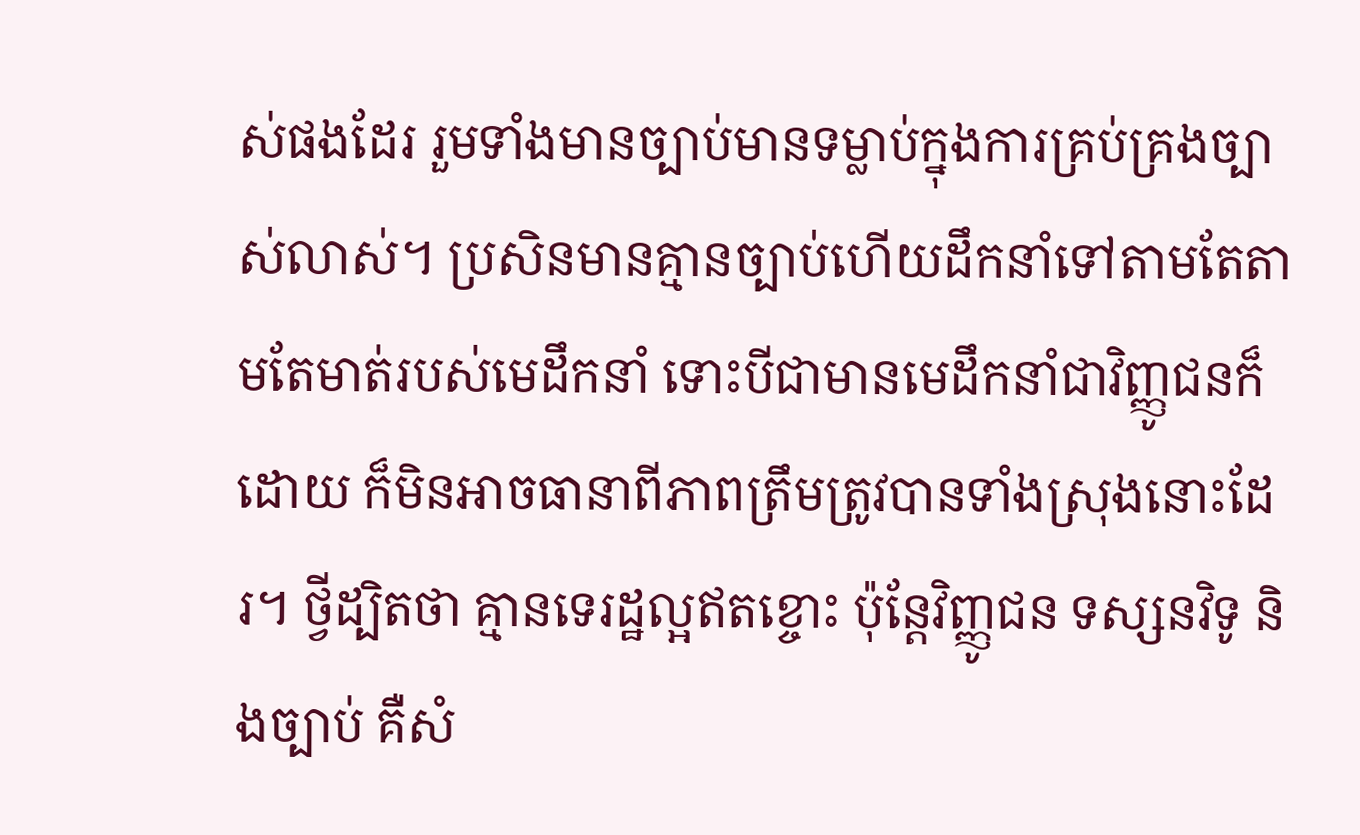ស់ផងដែរ រួមទាំងមានច្បាប់មានទម្លាប់ក្នុងការគ្រប់គ្រងច្បាស់លាស់។ ប្រសិនមានគ្មានច្បាប់ហើយដឹកនាំទៅតាមតែតាមតែមាត់របស់មេដឹកនាំ ទោះបីជាមានមេដឹកនាំជាវិញ្ញូជនក៏ដោយ ក៏មិនអាចធានាពីភាពត្រឹមត្រូវបានទាំងស្រុងនោះដែរ។ ថ្វីដ្បិតថា គ្មានទេរដ្ឋល្អឥតខ្ចោះ ប៉ុន្តែវិញ្ញូជន ទស្សនវិទូ និងច្បាប់ គឺសំ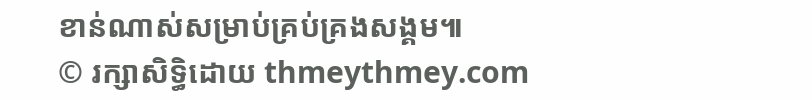ខាន់ណាស់សម្រាប់គ្រប់គ្រងសង្គម៕
© រក្សាសិទ្ធិដោយ thmeythmey.com